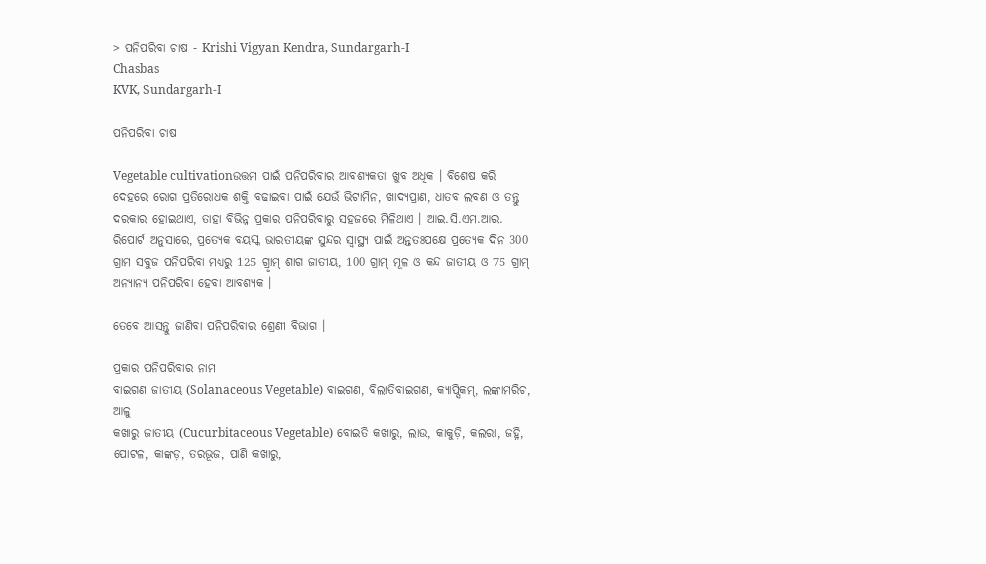> ପନିପରିବା ଚାଷ - Krishi Vigyan Kendra, Sundargarh-I
Chasbas
KVK, Sundargarh-I

ପନିପରିବା ଚାଷ

Vegetable cultivationଉତ୍ତମ ପାଇଁ ପନିପରିବାର ଆବଶ୍ୟକତା ଖୁବ ଅଧିକ । ବିଶେଷ କରି ଦେହରେ ରୋଗ ପ୍ରତିରୋଧକ ଶକ୍ତି ବଢାଇବା ପାଇଁ ଯେଉଁ ଭିଟାମିନ, ଖାଦ୍ୟପ୍ରାଣ, ଧାତବ ଲବଣ ଓ ତନ୍ତୁ ଦରକାର ହୋଇଥାଏ, ତାହା ବିଭିନ୍ନ ପ୍ରକାର ପନିପରିବାରୁ ସହଜରେ ମିଳିଥାଏ । ଆଇ.ସି.ଏମ.ଆର. ରିପୋର୍ଟ ଅନୁସାରେ, ପ୍ରତ୍ୟେକ ବୟସ୍କ ଭାରତୀୟଙ୍କ ସୁନ୍ଦର ସ୍ୱାସ୍ଥ୍ୟ ପାଇଁ ଅନ୍ତତଃପକ୍ଷେ ପ୍ରତ୍ୟେକ ଦିନ 300 ଗ୍ରାମ ସବୁଜ ପନିପରିବା ମଧ୍ୟରୁ 125 ଗ୍ରୃାମ୍ ଶାଗ ଜାତୀୟ, 100 ଗ୍ରାମ୍ ମୂଳ ଓ କନ୍ଦ ଜାତୀୟ ଓ 75 ଗ୍ରାମ୍ ଅନ୍ୟାନ୍ୟ ପନିପରିବା ହେବା ଆବଶ୍ୟକ ।

ତେବେ ଆସନ୍ତୁ ଜାଣିବା ପନିପରିବାର ଶ୍ରେଣୀ ବିଭାଗ ।

ପ୍ରକାର ପନିପରିବାର ନାମ
ବାଇଗଣ ଜାତୀୟ (Solanaceous Vegetable) ବାଇଗଣ, ବିଲାତିବାଇଗଣ, କ୍ୟାପ୍ସିକମ୍, ଲଙ୍କାମରିଚ, ଆଳୁ
କଖାରୁ ଜାତୀୟ (Cucurbitaceous Vegetable) ବୋଇତି କଖାରୁ, ଲାଉ, କାକୁଡ଼ି, କଲରା, ଜହ୍ନି, ପୋଟଳ, କାଙ୍କଡ଼, ତରଭୂଜ, ପାଣି କଖାରୁ,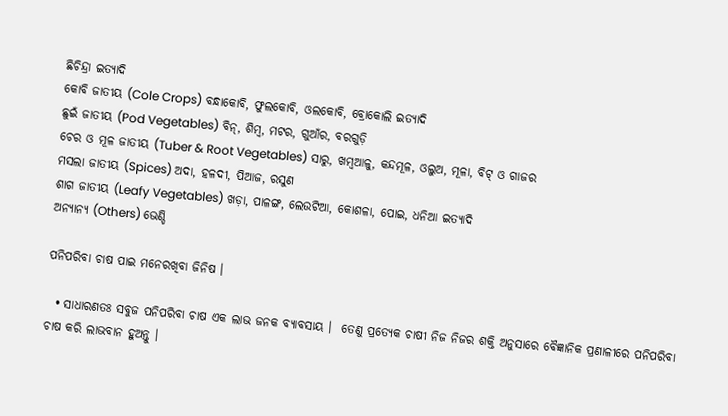ଛିଚିନ୍ଦ୍ରା ଇତ୍ୟାଦି
କୋବି ଜାତୀୟ (Cole Crops) ବନ୍ଧାକୋବି, ଫୁଲକୋବି, ଓଲକୋବି, ବ୍ରୋକୋଲି ଇତ୍ୟାଦି
ଛୁଇଁ ଜାତୀୟ (Pod Vegetables) ବିନ୍, ଶିମ୍ବ, ମଟର, ଗୁଆଁର, ବରଗୁଡ଼ି
ଚେର ଓ ମୂଳ ଜାତୀୟ (Tuber & Root Vegetables) ସାରୁ, ଖମ୍ବଆଳୁ, କନ୍ଦମୂଳ, ଓଲୁଅ, ମୂଳା, ବିଟ୍ ଓ ଗାଜର
ମସଲା ଜାତୀୟ (Spices) ଅଦା, ହଳଦୀ, ପିଆଜ, ରସୁଣ
ଶାଗ ଜାତୀୟ (Leafy Vegetables) ଖଡ଼ା, ପାଳଙ୍ଗ, ଲେଉଟିଆ, କୋଶଳା, ପୋଇ, ଧନିଆ ଇତ୍ୟାଦି
ଅନ୍ୟାନ୍ୟ (Others) ଭେଣ୍ଡି

ପନିପରିବା ଚାଷ ପାଇ ମନେରଖିବା ଜିନିଷ ।

  • ସାଧାରଣତଃ ସବୁଜ ପନିପରିବା ଚାଷ ଏକ ଲାଭ ଜନକ ବ୍ୟାବସାୟ ।  ତେଣୁ ପ୍ରତ୍ୟେକ ଚାଷୀ ନିଜ ନିଜର ଶକ୍ତି ଅନୁସାରେ ବୈଜ୍ଞାନିକ ପ୍ରଣାଳୀରେ ପନିପରିବା ଚାଷ କରି ଲାଭବାନ ହୁଅନ୍ତୁ ।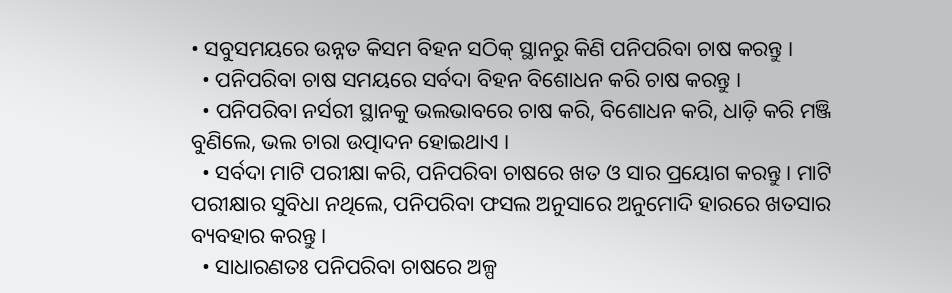• ସବୁସମୟରେ ଉନ୍ନତ କିସମ ବିହନ ସଠିକ୍ ସ୍ଥାନରୁ କିଣି ପନିପରିବା ଚାଷ କରନ୍ତୁ ।
  • ପନିପରିବା ଚାଷ ସମୟରେ ସର୍ବଦା ବିହନ ବିଶୋଧନ କରି ଚାଷ କରନ୍ତୁ ।
  • ପନିପରିବା ନର୍ସରୀ ସ୍ଥାନକୁ ଭଲଭାବରେ ଚାଷ କରି, ବିଶୋଧନ କରି, ଧାଡ଼ି କରି ମଞ୍ଜି ବୁଣିଲେ, ଭଲ ଚାରା ଉତ୍ପାଦନ ହୋଇଥାଏ ।
  • ସର୍ବଦା ମାଟି ପରୀକ୍ଷା କରି, ପନିପରିବା ଚାଷରେ ଖତ ଓ ସାର ପ୍ରୟୋଗ କରନ୍ତୁ । ମାଟି ପରୀକ୍ଷାର ସୁବିଧା ନଥିଲେ, ପନିପରିବା ଫସଲ ଅନୁସାରେ ଅନୁମୋଦି ହାରରେ ଖତସାର ବ୍ୟବହାର କରନ୍ତୁ ।
  • ସାଧାରଣତଃ ପନିପରିବା ଚାଷରେ ଅଳ୍ପ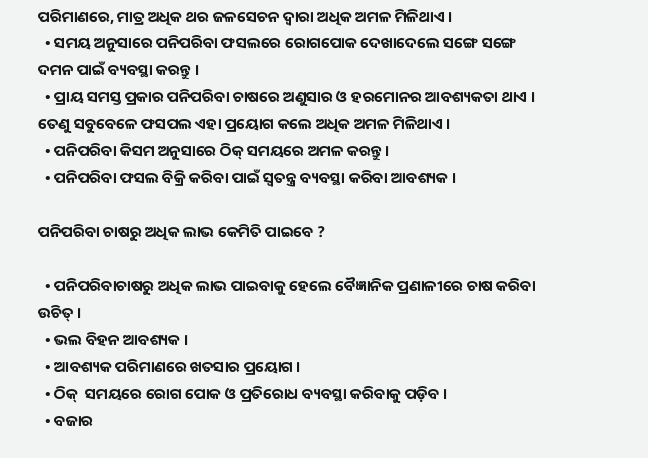ପରିମାଣରେ, ମାତ୍ର ଅଧିକ ଥର ଜଳସେଚନ ଦ୍ୱାରା ଅଧିକ ଅମଳ ମିଳିଥାଏ ।
  • ସମୟ ଅନୁସାରେ ପନିପରିବା ଫସଲରେ ରୋଗପୋକ ଦେଖାଦେଲେ ସଙ୍ଗେ ସଙ୍ଗେ ଦମନ ପାଇଁ ବ୍ୟବସ୍ଥା କରନ୍ତୁ ।
  • ପ୍ରାୟ ସମସ୍ତ ପ୍ରକାର ପନିପରିବା ଚାଷରେ ଅଣୁସାର ଓ ହରମୋନର ଆବଶ୍ୟକତା ଥାଏ । ତେଣୁ ସବୁବେଳେ ଫସପଲ ଏହା ପ୍ରୟୋଗ କଲେ ଅଧିକ ଅମଳ ମିଳିଥାଏ ।
  • ପନିପରିବା କିସମ ଅନୁସାରେ ଠିକ୍ ସମୟରେ ଅମଳ କରନ୍ତୁ ।
  • ପନିପରିବା ଫସଲ ବିକ୍ରି କରିବା ପାଇଁ ସ୍ୱତନ୍ତ୍ର ବ୍ୟବସ୍ଥା କରିବା ଆବଶ୍ୟକ ।

ପନିପରିବା ଚାଷରୁ ଅଧିକ ଲାଭ କେମିତି ପାଇବେ ?

  • ପନିପରିବାଚାଷରୁ ଅଧିକ ଲାଭ ପାଇବାକୁ ହେଲେ ବୈଜ୍ଞାନିକ ପ୍ରଣାଳୀରେ ଚାଷ କରିବା ଉଚିତ୍ ।
  • ଭଲ ବିହନ ଆବଶ୍ୟକ ।
  • ଆବଶ୍ୟକ ପରିମାଣରେ ଖତସାର ପ୍ରୟୋଗ ।
  • ଠିକ୍  ସମୟରେ ରୋଗ ପୋକ ଓ ପ୍ରତିରୋଧ ବ୍ୟବସ୍ଥା କରିବାକୁ ପଡ଼ିବ ।
  • ବଜାର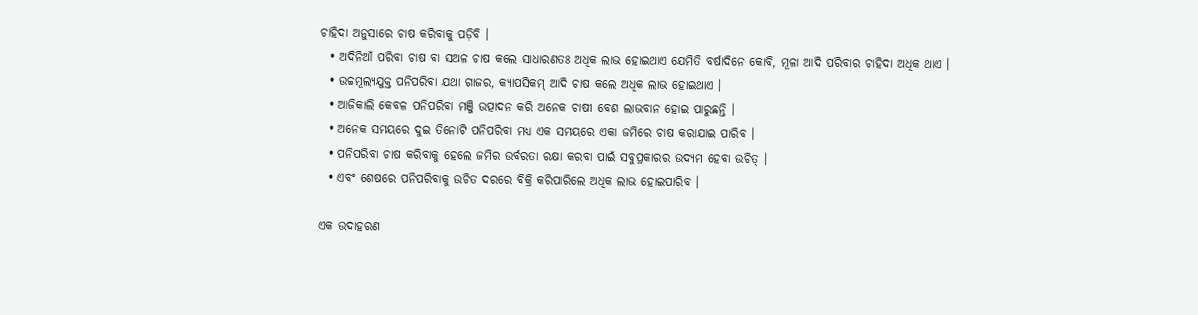ଚାହିଦା ଅନୁସାରେ ଚାଷ କରିବାକୁ ପଡ଼ିବି ।
  • ଅଦିନିଆଁ ପରିବା ଚାଷ ବା ସଅଳ ଚାଷ କଲେ ସାଧାରଣତଃ ଅଧିକ ଲାଭ ହୋଇଥାଏ ଯେମିତି ବର୍ଷାଦିନେ କୋବି, ମୂଳା ଆଦି ପରିବାର ଚାହିଦା ଅଧିକ ଥାଏ ।
  • ଉଚ୍ଚମୂଲ୍ୟଯୁକ୍ତ ପନିପରିବା ଯଥା ଗାଜର, କ୍ୟାପସିକମ୍ ଆଦି ଚାଷ କଲେ ଅଧିକ ଲାଭ ହୋଇଥାଏ ।
  • ଆଜିକାଲି କେବଳ ପନିପରିବା ମଞ୍ଜି ଉତ୍ପାଦନ କରି ଅନେକ ଚାଷୀ ବେଶ ଲାଭବାନ ହୋଇ ପାରୁଛନ୍ତି ।
  • ଅନେକ ସମୟରେ ଦୁଇ ତିନୋଟି ପନିପରିବା ମଧ୍ୟ ଏକ ସମୟରେ ଏକା ଜମିରେ ଚାଷ କରାଯାଇ ପାରିବ ।
  • ପନିପରିବା ଚାଷ କରିବାକୁ ହେଲେ ଜମିର ଉର୍ବରତା ରକ୍ଷା କରବା ପାଇଁ ସବୁପ୍ରକାରର ଉଦ୍ୟମ ହେବା ଉଚିତ୍ ।
  • ଏବଂ ଶେଷରେ ପନିପରିବାକୁ ଉଚିତ ଦରରେ ବିକ୍ରି କରିପାରିଲେ ଅଧିକ ଲାଭ ହୋଇପାରିବ ।

ଏକ ଉଦାହରଣ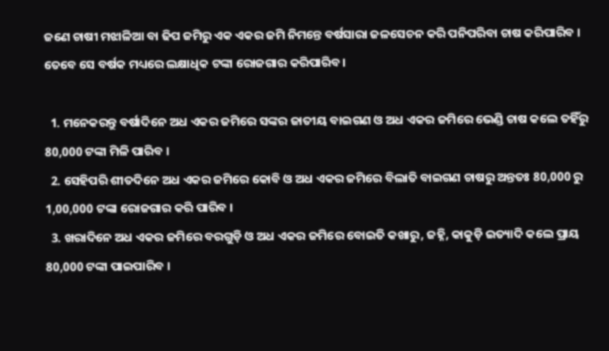ଜଣେ ଚାଷୀ ମଝାଳିଆ ବା ଢିପ ଜମିରୁ ଏକ ଏକର ଜମି ନିମନ୍ତେ ବର୍ଷସାରା ଜଳସେଚନ କରି ପନିପରିବା ଚାଷ କରିପାରିବ । ତେବେ ସେ ବର୍ଷକ ମଧ୍ୟରେ ଲକ୍ଷାଧିକ ଟଙ୍କା ରୋଜଗାର କରିପାରିବ ।

  1. ମନେକରନ୍ତୁ ବର୍ଷାଦିନେ ଅଧ ଏକର ଜମିରେ ସଙ୍କର ଜାତୀୟ ବାଇଗଣ ଓ ଅଧ ଏକର ଜମିରେ ଭେଣ୍ଡି ଚାଷ କଲେ ତହିଁରୁ 80,000 ଟଙ୍କା ମିଳି ପାରିବ ।
  2. ସେହିପରି ଶୀତଦିନେ ଅଧ ଏକର ଜମିରେ କୋବି ଓ ଅଧ ଏକର ଜମିରେ ବିଲାତି ବାଇଗଣ ଚାଷରୁ ଅନ୍ତତଃ 80,000 ରୁ 1,00,000 ଟଙ୍କା ରୋଜଗାର କରି ପାରିବ ।
  3. ଖରାଦିନେ ଅଧ ଏକର ଜମିରେ ବରଗୁଡ଼ି ଓ ଅଧ ଏକର ଜମିରେ ବୋଇତି କଖାରୁ, ଜହ୍ନି, କାକୁଡ଼ି ଇତ୍ୟାଦି କଲେ ପ୍ରାୟ 80,000 ଟଙ୍କା ପାଇପାରିବ ।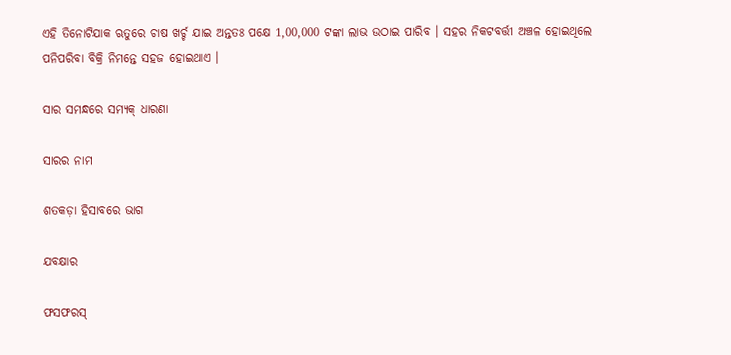ଏହି ତିନୋଟିଯାକ ଋତୁରେ ଚାଷ ଖର୍ଚ୍ଚ ଯାଇ ଅନ୍ତତଃ ପକ୍ଷେ 1,00,000 ଟଙ୍କା ଲାଭ ଉଠାଇ ପାରିବ । ସହର ନିକଟବର୍ତ୍ତୀ ଅଞ୍ଚଳ ହୋଇଥିଲେ ପନିପରିବା ବିକ୍ରି ନିମନ୍ତେ ସହଜ ହୋଇଥାଏ ।

ସାର ସମନ୍ଧରେ ସମ୍ୟକ୍ ଧାରଣା

ସାରର ନାମ

ଶତକଡ଼ା ହିସାବରେ ଭାଗ

ଯବକ୍ଷାର

ଫସଫରସ୍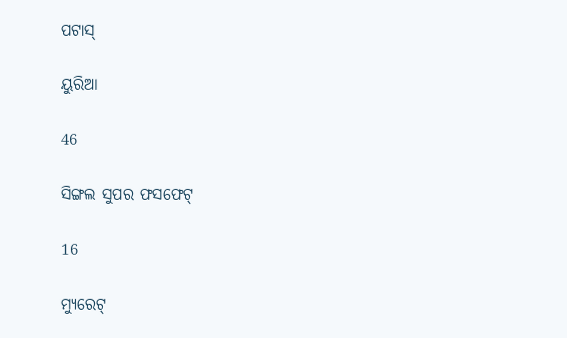ପଟାସ୍

ୟୁରିଆ

46

ସିଙ୍ଗଲ ସୁପର ଫସଫେଟ୍

16

ମ୍ୟୁରେଟ୍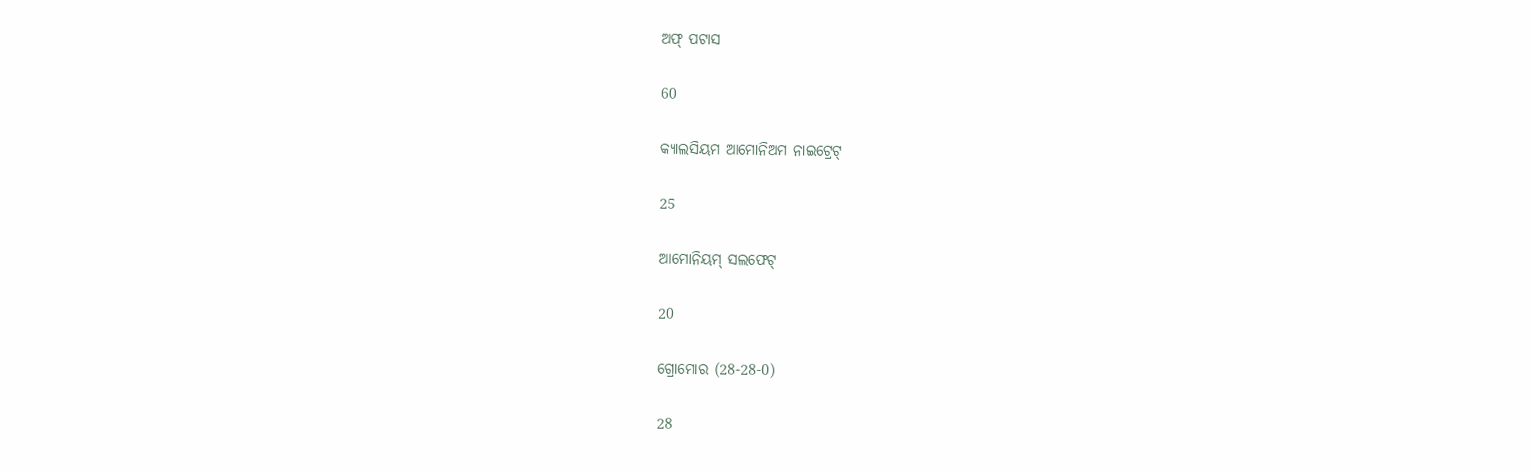ଅଫ୍ ପଟାସ

60

କ୍ୟାଲସିୟମ ଆମୋନିଅମ ନାଇଟ୍ରେଟ୍

25

ଆମୋନିୟମ୍ ସଲଫେଟ୍

20

ଗ୍ରୋମୋର (28-28-0)

28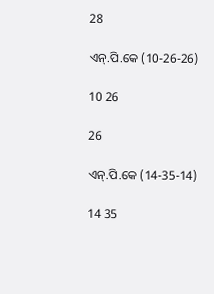28

ଏନ୍.ପି.କେ (10-26-26)

10 26

26

ଏନ୍.ପି.କେ (14-35-14)

14 35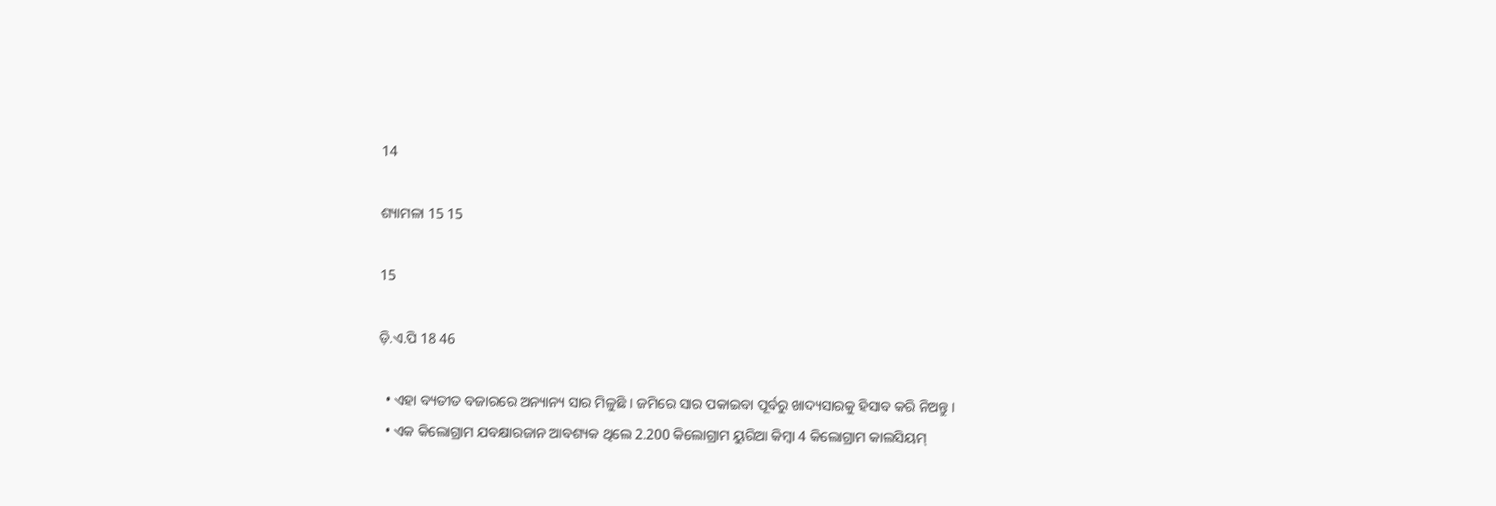14

ଶ୍ୟାମଳା 15 15

15

ଡ଼ି.ଏ.ପି 18 46

  • ଏହା ବ୍ୟତୀତ ବଜାରରେ ଅନ୍ୟାନ୍ୟ ସାର ମିଳୁଛି । ଜମିରେ ସାର ପକାଇବା ପୂର୍ବରୁ ଖାଦ୍ୟସାରକୁ ହିସାବ କରି ନିଅନ୍ତୁ ।
  • ଏକ କିଲୋଗ୍ରାମ ଯବକ୍ଷାରଜାନ ଆବଶ୍ୟକ ଥିଲେ 2.200 କିଲୋଗ୍ରାମ ୟୁରିଆ କିମ୍ବା 4 କିଲୋଗ୍ରାମ କାଲସିୟମ୍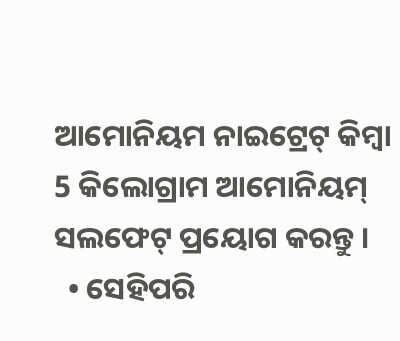ଆମୋନିୟମ ନାଇଟ୍ରେଟ୍ କିମ୍ବା 5 କିଲୋଗ୍ରାମ ଆମୋନିୟମ୍ ସଲଫେଟ୍ ପ୍ରୟୋଗ କରନ୍ତୁ ।
  • ସେହିପରି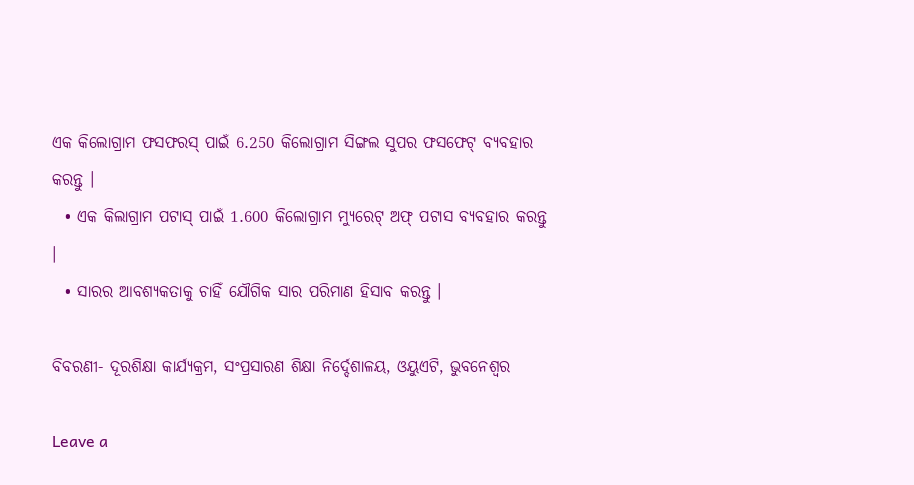ଏକ କିଲୋଗ୍ରାମ ଫସଫରସ୍ ପାଇଁ 6.250 କିଲୋଗ୍ରାମ ସିଙ୍ଗଲ ସୁପର ଫସଫେଟ୍ ବ୍ୟବହାର କରନ୍ତୁ ।
  • ଏକ କିଲାଗ୍ରାମ ପଟାସ୍ ପାଇଁ 1.600 କିଲୋଗ୍ରାମ ମ୍ୟୁରେଟ୍ ଅଫ୍ ପଟାସ ବ୍ୟବହାର କରନ୍ତୁ ।
  • ସାରର ଆବଶ୍ୟକତାକୁ ଚାହିଁ ଯୌଗିକ ସାର ପରିମାଣ ହିସାବ କରନ୍ତୁ ।

ବିବରଣୀ- ଦୂରଶିକ୍ଷା କାର୍ଯ୍ୟକ୍ରମ, ସଂପ୍ରସାରଣ ଶିକ୍ଷା ନିର୍ଦ୍ଦେଶାଳୟ, ଓୟୁଏଟି, ଭୁବନେଶ୍ୱର

Leave a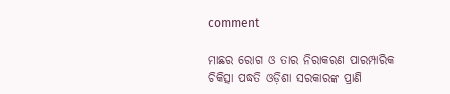comment

ମାଛର ରୋଗ ଓ ତାର ନିରାକରଣ ପାରମ୍ପାରିକ ଚିକିତ୍ସା ପଦ୍ଧତି ଓଡ଼ିଶା ସରକାରଙ୍କ ପ୍ରାଣି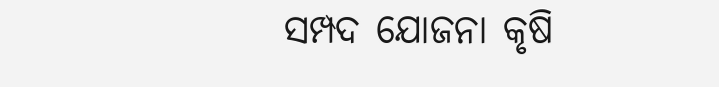ସମ୍ପଦ ଯୋଜନା କୃଷି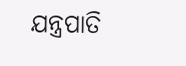ଯନ୍ତ୍ରପାତି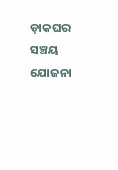ଡ଼ାକଘର ସଞ୍ଚୟ ଯୋଜନା